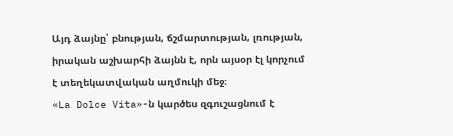Այդ ձայնը՝ բնության, ճշմարտության, լռության, իրական աշխարհի ձայնն է, որն այսօր էլ կորչում է տեղեկատվական աղմուկի մեջ։
«La Dolce Vita»-ն կարծես զգուշացնում է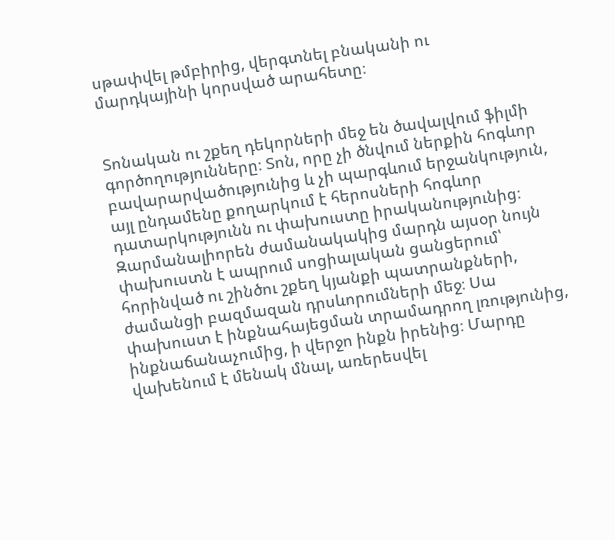սթափվել թմբիրից, վերգտնել բնականի ու մարդկայինի կորսված արահետը։


Տոնական ու շքեղ դեկորների մեջ են ծավալվում ֆիլմի գործողությունները։ Տոն, որը չի ծնվում ներքին հոգևոր բավարարվածությունից և չի պարգևում երջանկություն, այլ ընդամենը քողարկում է հերոսների հոգևոր դատարկությունն ու փախուստը իրականությունից։ Զարմանալիորեն ժամանակակից մարդն այսօր նույն փախուստն է ապրում սոցիալական ցանցերում՝ հորինված ու շինծու շքեղ կյանքի պատրանքների, ժամանցի բազմազան դրսևորումների մեջ։ Սա փախուստ է ինքնահայեցման տրամադրող լռությունից, ինքնաճանաչումից, ի վերջո ինքն իրենից։ Մարդը վախենում է մենակ մնալ, առերեսվել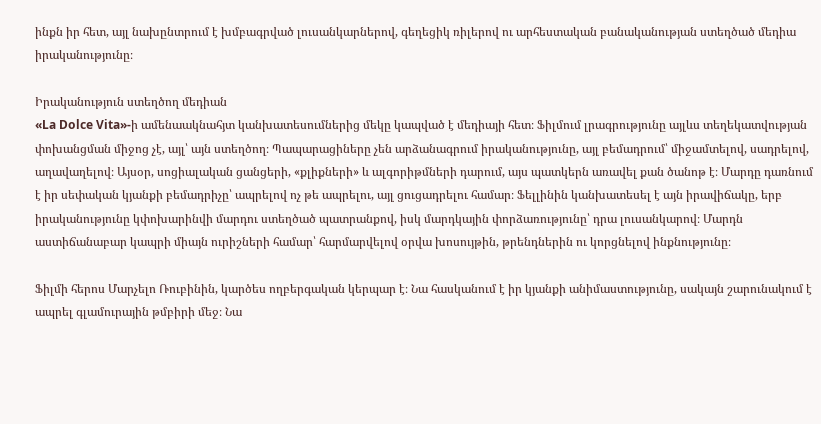ինքն իր հետ, այլ նախընտրում է խմբագրված լուսանկարներով, գեղեցիկ ռիլերով ու արհեստական բանականության ստեղծած մեդիա իրականությունը։

Իրականություն ստեղծող մեդիան
«La Dolce Vita»-ի ամենաակնահյտ կանխատեսումներից մեկը կապված է մեդիայի հետ։ Ֆիլմում լրագրությունը այլևս տեղեկատվության փոխանցման միջոց չէ, այլ՝ այն ստեղծող։ Պապարացիները չեն արձանագրում իրականությունը, այլ բեմադրում՝ միջամտելով, սադրելով, աղավաղելով։ Այսօր, սոցիալական ցանցերի, «քլիքների» և ալգորիթմների դարում, այս պատկերն առավել քան ծանոթ է։ Մարդը դառնում է իր սեփական կյանքի բեմադրիչը՝ ապրելով ոչ թե ապրելու, այլ ցուցադրելու համար։ Ֆելլինին կանխատեսել է այն իրավիճակը, երբ իրականությունը կփոխարինվի մարդու ստեղծած պատրանքով, իսկ մարդկային փորձառությունը՝ դրա լուսանկարով։ Մարդն աստիճանաբար կապրի միայն ուրիշների համար՝ հարմարվելով օրվա խոսույթին, թրենդներին ու կորցնելով ինքնությունը։

Ֆիլմի հերոս Մարչելո Ռուբինին, կարծես ողբերգական կերպար է։ Նա հասկանում է իր կյանքի անիմաստությունը, սակայն շարունակում է ապրել գլամուրային թմբիրի մեջ։ Նա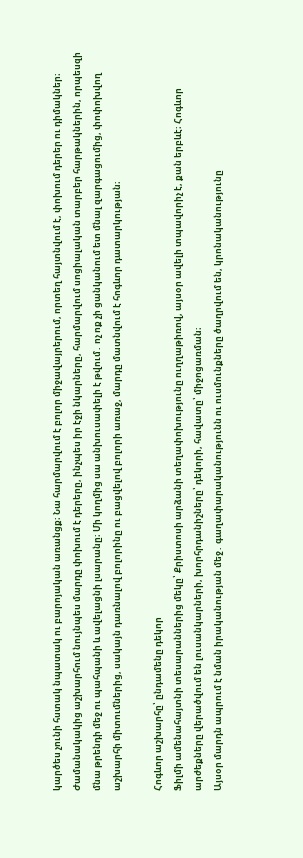կարծես չունի հստակ նպատակ ու բարոյական առանցք։ Նա հարմարվում է բոլոր միջավայրերում, որտեղ հայտնվում է, փոխում դերեր ու դիմակներ։ Ժամանակակից աշխարհում նույնպես մարդը փոխում է դերերը, ինչպես իր էջի նկարները, հարմարվում սոցիալական տարբեր հարթակներին, որպեսզի մնա թրենդի մեջ ու պահպանի և ավելացնի լսարանը։ Մի կողմից սա անխուսափելի է թվում․ ոչ ոք չի ցանկանում ետ մնալ զարգացումից, փոփոխվող աշխարհի միտումներից, սակայն դառնալով բոլորինը ու բացվելով բոլորի առաջ, մարդը մատնվում է հոգևոր դատարկության։

Հոգևոր աշխարհը՝ ընդամենը դեկոր
Ֆիլմի ամենահայտնի տեսարաններից մեկը՝ Քրիստոսի արձանի տեղափոխությունը ուղղաթիռով, այսօր ավելի տպավորիչ է, քան երբևէ։ Հոգևոր արժեքները վերածվում են լուսանկարների, խորհրդանիշները՝ դեկորի, հավատը՝ միջոցառման։
Այսօր մարդն ապրում է նման իրականության մեջ․ գաղափարականությունն ու ուսմունքները ծաղրվում են, կրոնականությունը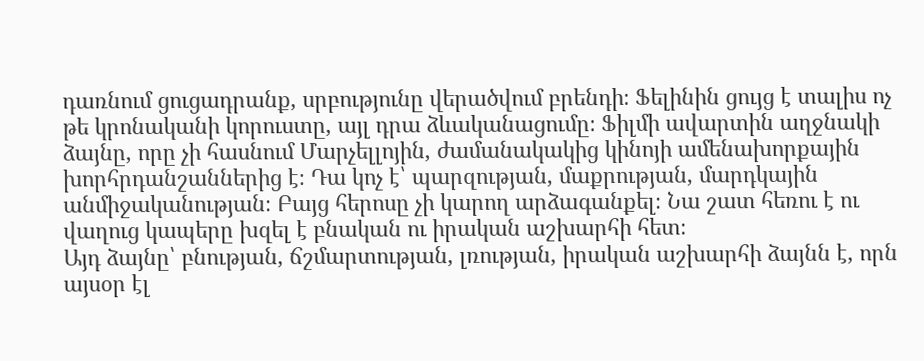դառնում ցուցադրանք, սրբությունը վերածվում բրենդի։ Ֆելինին ցույց է տալիս ոչ թե կրոնականի կորուստը, այլ դրա ձևականացումը։ Ֆիլմի ավարտին աղջնակի ձայնը, որը չի հասնում Մարչելլոյին, ժամանակակից կինոյի ամենախորքային խորհրդանշաններից է։ Դա կոչ է՝ պարզության, մաքրության, մարդկային անմիջականության։ Բայց հերոսը չի կարող արձագանքել։ Նա շատ հեռու է ու վաղուց կապերը խզել է բնական ու իրական աշխարհի հետ։
Այդ ձայնը՝ բնության, ճշմարտության, լռության, իրական աշխարհի ձայնն է, որն այսօր էլ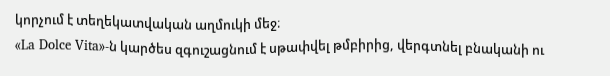կորչում է տեղեկատվական աղմուկի մեջ։
«La Dolce Vita»-ն կարծես զգուշացնում է սթափվել թմբիրից, վերգտնել բնականի ու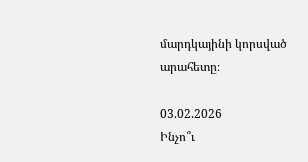մարդկայինի կորսված արահետը։

03.02.2026
Ինչո՞ւ